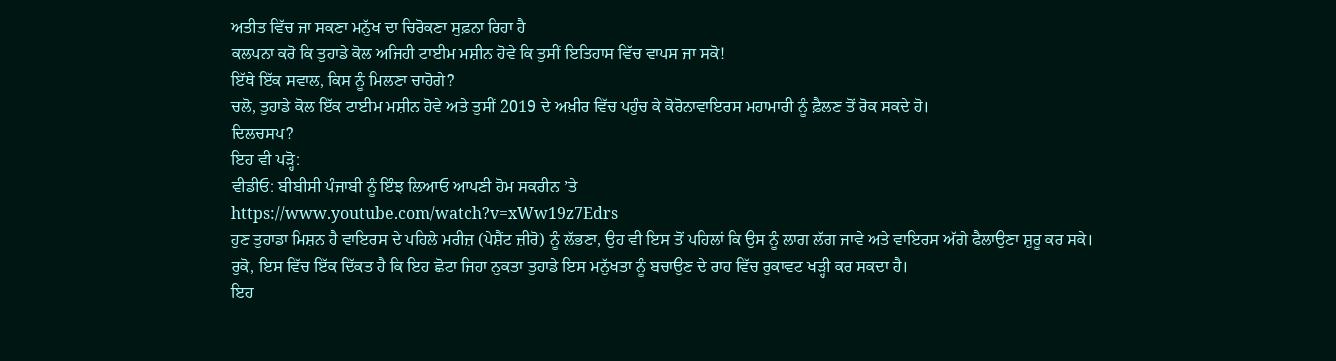ਅਤੀਤ ਵਿੱਚ ਜਾ ਸਕਣਾ ਮਨੁੱਖ ਦਾ ਚਿਰੋਕਣਾ ਸੁਫ਼ਨਾ ਰਿਹਾ ਹੈ
ਕਲਪਨਾ ਕਰੋ ਕਿ ਤੁਹਾਡੇ ਕੋਲ ਅਜਿਹੀ ਟਾਈਮ ਮਸ਼ੀਨ ਹੋਵੇ ਕਿ ਤੁਸੀਂ ਇਤਿਹਾਸ ਵਿੱਚ ਵਾਪਸ ਜਾ ਸਕੋ!
ਇੱਥੇ ਇੱਕ ਸਵਾਲ, ਕਿਸ ਨੂੰ ਮਿਲਣਾ ਚਾਹੋਗੇ?
ਚਲੋ, ਤੁਹਾਡੇ ਕੋਲ ਇੱਕ ਟਾਈਮ ਮਸ਼ੀਨ ਹੋਵੇ ਅਤੇ ਤੁਸੀਂ 2019 ਦੇ ਅਖ਼ੀਰ ਵਿੱਚ ਪਹੁੰਚ ਕੇ ਕੋਰੋਨਾਵਾਇਰਸ ਮਹਾਮਾਰੀ ਨੂੰ ਫ਼ੈਲਣ ਤੋਂ ਰੋਕ ਸਕਦੇ ਹੋ।
ਦਿਲਚਸਪ?
ਇਹ ਵੀ ਪੜ੍ਹੋ:
ਵੀਡੀਓ: ਬੀਬੀਸੀ ਪੰਜਾਬੀ ਨੂੰ ਇੰਝ ਲਿਆਓ ਆਪਣੀ ਹੋਮ ਸਕਰੀਨ ’ਤੇ
https://www.youtube.com/watch?v=xWw19z7Edrs
ਹੁਣ ਤੁਹਾਡਾ ਮਿਸ਼ਨ ਹੈ ਵਾਇਰਸ ਦੇ ਪਹਿਲੇ ਮਰੀਜ਼ (ਪੇਸ਼ੈਂਟ ਜ਼ੀਰੋ) ਨੂੰ ਲੱਭਣਾ, ਉਹ ਵੀ ਇਸ ਤੋਂ ਪਹਿਲਾਂ ਕਿ ਉਸ ਨੂੰ ਲਾਗ ਲੱਗ ਜਾਵੇ ਅਤੇ ਵਾਇਰਸ ਅੱਗੇ ਫੈਲਾਉਣਾ ਸ਼ੁਰੂ ਕਰ ਸਕੇ।
ਰੁਕੋ, ਇਸ ਵਿੱਚ ਇੱਕ ਦਿੱਕਤ ਹੈ ਕਿ ਇਹ ਛੋਟਾ ਜਿਹਾ ਨੁਕਤਾ ਤੁਹਾਡੇ ਇਸ ਮਨੁੱਖਤਾ ਨੂੰ ਬਚਾਉਣ ਦੇ ਰਾਹ ਵਿੱਚ ਰੁਕਾਵਟ ਖੜ੍ਹੀ ਕਰ ਸਕਦਾ ਹੈ।
ਇਹ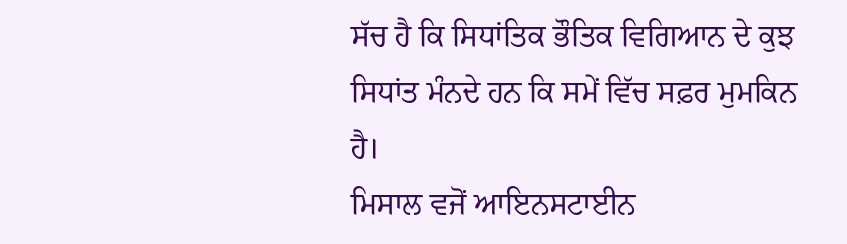ਸੱਚ ਹੈ ਕਿ ਸਿਧਾਂਤਿਕ ਭੌਤਿਕ ਵਿਗਿਆਨ ਦੇ ਕੁਝ ਸਿਧਾਂਤ ਮੰਨਦੇ ਹਨ ਕਿ ਸਮੇਂ ਵਿੱਚ ਸਫ਼ਰ ਮੁਮਕਿਨ ਹੈ।
ਮਿਸਾਲ ਵਜੋਂ ਆਇਨਸਟਾਈਨ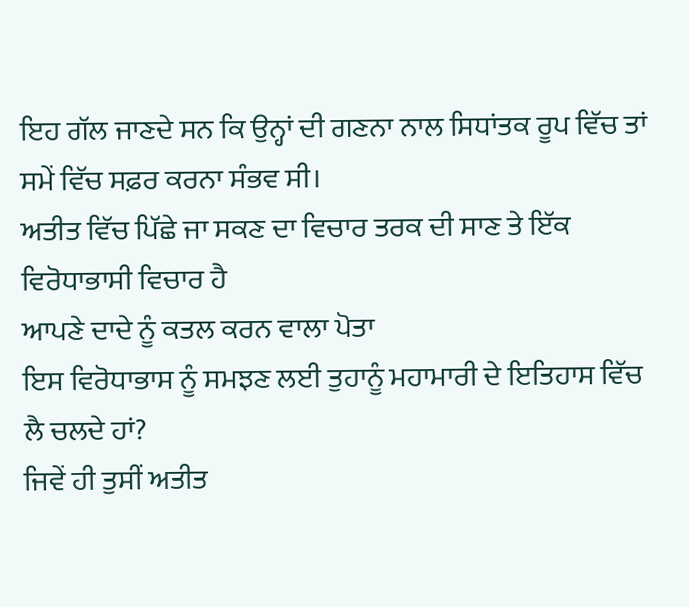ਇਹ ਗੱਲ ਜਾਣਦੇ ਸਨ ਕਿ ਉਨ੍ਹਾਂ ਦੀ ਗਣਨਾ ਨਾਲ ਸਿਧਾਂਤਕ ਰੂਪ ਵਿੱਚ ਤਾਂ ਸਮੇਂ ਵਿੱਚ ਸਫ਼ਰ ਕਰਨਾ ਸੰਭਵ ਸੀ।
ਅਤੀਤ ਵਿੱਚ ਪਿੱਛੇ ਜਾ ਸਕਣ ਦਾ ਵਿਚਾਰ ਤਰਕ ਦੀ ਸਾਣ ਤੇ ਇੱਕ ਵਿਰੋਧਾਭਾਸੀ ਵਿਚਾਰ ਹੈ
ਆਪਣੇ ਦਾਦੇ ਨੂੰ ਕਤਲ ਕਰਨ ਵਾਲਾ ਪੋਤਾ
ਇਸ ਵਿਰੋਧਾਭਾਸ ਨੂੰ ਸਮਝਣ ਲਈ ਤੁਹਾਨੂੰ ਮਹਾਮਾਰੀ ਦੇ ਇਤਿਹਾਸ ਵਿੱਚ ਲੈ ਚਲਦੇ ਹਾਂ?
ਜਿਵੇਂ ਹੀ ਤੁਸੀਂ ਅਤੀਤ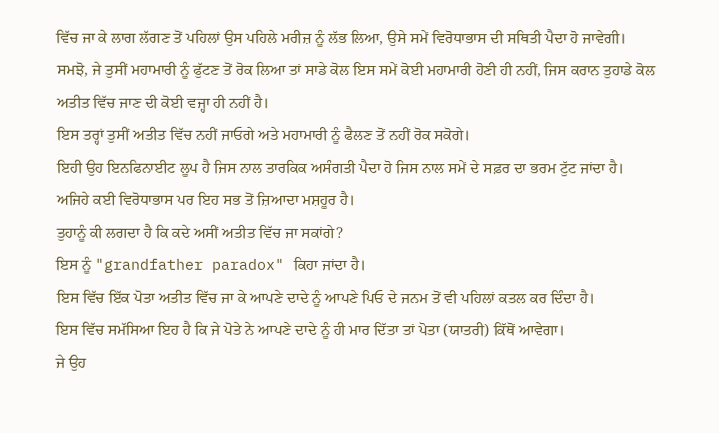ਵਿੱਚ ਜਾ ਕੇ ਲਾਗ ਲੱਗਣ ਤੋਂ ਪਹਿਲਾਂ ਉਸ ਪਹਿਲੇ ਮਰੀਜ਼ ਨੂੰ ਲੱਭ ਲਿਆ, ਉਸੇ ਸਮੇਂ ਵਿਰੋਧਾਭਾਸ ਦੀ ਸਥਿਤੀ ਪੈਦਾ ਹੋ ਜਾਵੇਗੀ।
ਸਮਝੋ, ਜੇ ਤੁਸੀਂ ਮਹਾਮਾਰੀ ਨੂੰ ਫੁੱਟਣ ਤੋਂ ਰੋਕ ਲਿਆ ਤਾਂ ਸਾਡੇ ਕੋਲ ਇਸ ਸਮੇਂ ਕੋਈ ਮਹਾਮਾਰੀ ਹੋਣੀ ਹੀ ਨਹੀਂ, ਜਿਸ ਕਰਾਨ ਤੁਹਾਡੇ ਕੋਲ ਅਤੀਤ ਵਿੱਚ ਜਾਣ ਦੀ ਕੋਈ ਵਜ੍ਹਾ ਹੀ ਨਹੀਂ ਹੈ।
ਇਸ ਤਰ੍ਹਾਂ ਤੁਸੀਂ ਅਤੀਤ ਵਿੱਚ ਨਹੀਂ ਜਾਓਗੇ ਅਤੇ ਮਹਾਮਾਰੀ ਨੂੰ ਫੈਲਣ ਤੋਂ ਨਹੀਂ ਰੋਕ ਸਕੋਗੇ।
ਇਹੀ ਉਹ ਇਨਫਿਨਾਈਟ ਲੂਪ ਹੈ ਜਿਸ ਨਾਲ ਤਾਰਕਿਕ ਅਸੰਗਤੀ ਪੈਦਾ ਹੋ ਜਿਸ ਨਾਲ ਸਮੇਂ ਦੇ ਸਫ਼ਰ ਦਾ ਭਰਮ ਟੁੱਟ ਜਾਂਦਾ ਹੈ।
ਅਜਿਹੇ ਕਈ ਵਿਰੋਧਾਭਾਸ ਪਰ ਇਹ ਸਭ ਤੋਂ ਜ਼ਿਆਦਾ ਮਸ਼ਹੂਰ ਹੈ।
ਤੁਹਾਨੂੰ ਕੀ ਲਗਦਾ ਹੈ ਕਿ ਕਦੇ ਅਸੀਂ ਅਤੀਤ ਵਿੱਚ ਜਾ ਸਕਾਂਗੇ?
ਇਸ ਨੂੰ "grandfather paradox" ਕਿਹਾ ਜਾਂਦਾ ਹੈ।
ਇਸ ਵਿੱਚ ਇੱਕ ਪੋਤਾ ਅਤੀਤ ਵਿੱਚ ਜਾ ਕੇ ਆਪਣੇ ਦਾਦੇ ਨੂੰ ਆਪਣੇ ਪਿਓ ਦੇ ਜਨਮ ਤੋਂ ਵੀ ਪਹਿਲਾਂ ਕਤਲ ਕਰ ਦਿੰਦਾ ਹੈ।
ਇਸ ਵਿੱਚ ਸਮੱਸਿਆ ਇਹ ਹੈ ਕਿ ਜੇ ਪੋਤੇ ਨੇ ਆਪਣੇ ਦਾਦੇ ਨੂੰ ਹੀ ਮਾਰ ਦਿੱਤਾ ਤਾਂ ਪੋਤਾ (ਯਾਤਰੀ) ਕਿੱਥੋਂ ਆਵੇਗਾ।
ਜੇ ਉਹ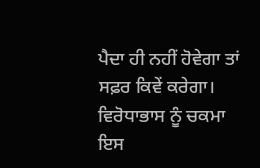ਪੈਦਾ ਹੀ ਨਹੀਂ ਹੋਵੇਗਾ ਤਾਂ ਸਫ਼ਰ ਕਿਵੇਂ ਕਰੇਗਾ।
ਵਿਰੋਧਾਭਾਸ ਨੂੰ ਚਕਮਾ
ਇਸ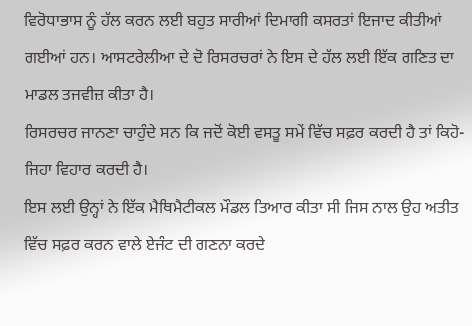ਵਿਰੋਧਾਭਾਸ ਨੂੰ ਹੱਲ ਕਰਨ ਲਈ ਬਹੁਤ ਸਾਰੀਆਂ ਦਿਮਾਗੀ ਕਸਰਤਾਂ ਇਜਾਦ ਕੀਤੀਆਂ ਗਈਆਂ ਹਨ। ਆਸਟਰੇਲੀਆ ਦੇ ਦੋ ਰਿਸਰਚਰਾਂ ਨੇ ਇਸ ਦੇ ਹੱਲ ਲਈ ਇੱਕ ਗਣਿਤ ਦਾ ਮਾਡਲ ਤਜਵੀਜ਼ ਕੀਤਾ ਹੈ।
ਰਿਸਰਚਰ ਜਾਨਣਾ ਚਾਹੁੰਦੇ ਸਨ ਕਿ ਜਦੋਂ ਕੋਈ ਵਸਤੂ ਸਮੇਂ ਵਿੱਚ ਸਫ਼ਰ ਕਰਦੀ ਹੈ ਤਾਂ ਕਿਹੋ-ਜਿਹਾ ਵਿਹਾਰ ਕਰਦੀ ਹੈ।
ਇਸ ਲਈ ਉਨ੍ਹਾਂ ਨੇ ਇੱਕ ਮੈਥਿਮੈਟੀਕਲ ਮੌਡਲ ਤਿਆਰ ਕੀਤਾ ਸੀ ਜਿਸ ਨਾਲ ਉਹ ਅਤੀਤ ਵਿੱਚ ਸਫ਼ਰ ਕਰਨ ਵਾਲੇ ਏਜੰਟ ਦੀ ਗਣਨਾ ਕਰਦੇ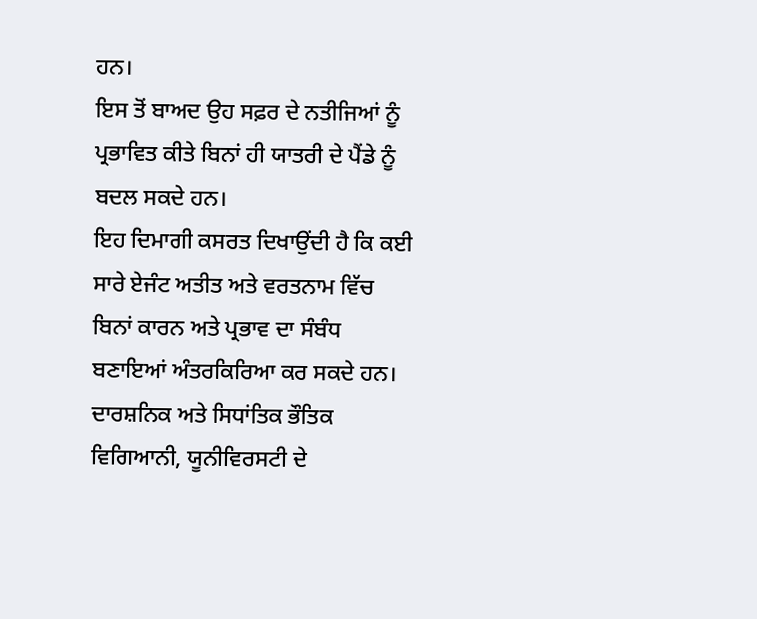ਹਨ।
ਇਸ ਤੋਂ ਬਾਅਦ ਉਹ ਸਫ਼ਰ ਦੇ ਨਤੀਜਿਆਂ ਨੂੰ ਪ੍ਰਭਾਵਿਤ ਕੀਤੇ ਬਿਨਾਂ ਹੀ ਯਾਤਰੀ ਦੇ ਪੈਂਡੇ ਨੂੰ ਬਦਲ ਸਕਦੇ ਹਨ।
ਇਹ ਦਿਮਾਗੀ ਕਸਰਤ ਦਿਖਾਉਂਦੀ ਹੈ ਕਿ ਕਈ ਸਾਰੇ ਏਜੰਟ ਅਤੀਤ ਅਤੇ ਵਰਤਨਾਮ ਵਿੱਚ ਬਿਨਾਂ ਕਾਰਨ ਅਤੇ ਪ੍ਰਭਾਵ ਦਾ ਸੰਬੰਧ ਬਣਾਇਆਂ ਅੰਤਰਕਿਰਿਆ ਕਰ ਸਕਦੇ ਹਨ।
ਦਾਰਸ਼ਨਿਕ ਅਤੇ ਸਿਧਾਂਤਿਕ ਭੌਤਿਕ ਵਿਗਿਆਨੀ, ਯੂਨੀਵਿਰਸਟੀ ਦੇ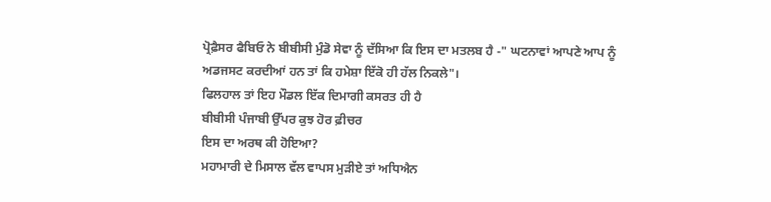ਪ੍ਰੋਫ਼ੈਸਰ ਫੈਬਿਓ ਨੇ ਬੀਬੀਸੀ ਮੁੰਡੋ ਸੇਵਾ ਨੂੰ ਦੱਸਿਆ ਕਿ ਇਸ ਦਾ ਮਤਲਬ ਹੈ -" ਘਟਨਾਵਾਂ ਆਪਣੇ ਆਪ ਨੂੰ ਅਡਜਸਟ ਕਰਦੀਆਂ ਹਨ ਤਾਂ ਕਿ ਹਮੇਸ਼ਾ ਇੱਕੋ ਹੀ ਹੱਲ ਨਿਕਲੇ"।
ਫਿਲਹਾਲ ਤਾਂ ਇਹ ਮੌਡਲ ਇੱਕ ਦਿਮਾਗੀ ਕਸਰਤ ਹੀ ਹੈ
ਬੀਬੀਸੀ ਪੰਜਾਬੀ ਉੱਪਰ ਕੁਝ ਹੋਰ ਫ਼ੀਚਰ
ਇਸ ਦਾ ਅਰਥ ਕੀ ਹੋਇਆ?
ਮਹਾਮਾਰੀ ਦੇ ਮਿਸਾਲ ਵੱਲ ਵਾਪਸ ਮੁੜੀਏ ਤਾਂ ਅਧਿਐਨ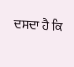ਦਸਦਾ ਹੈ ਕਿ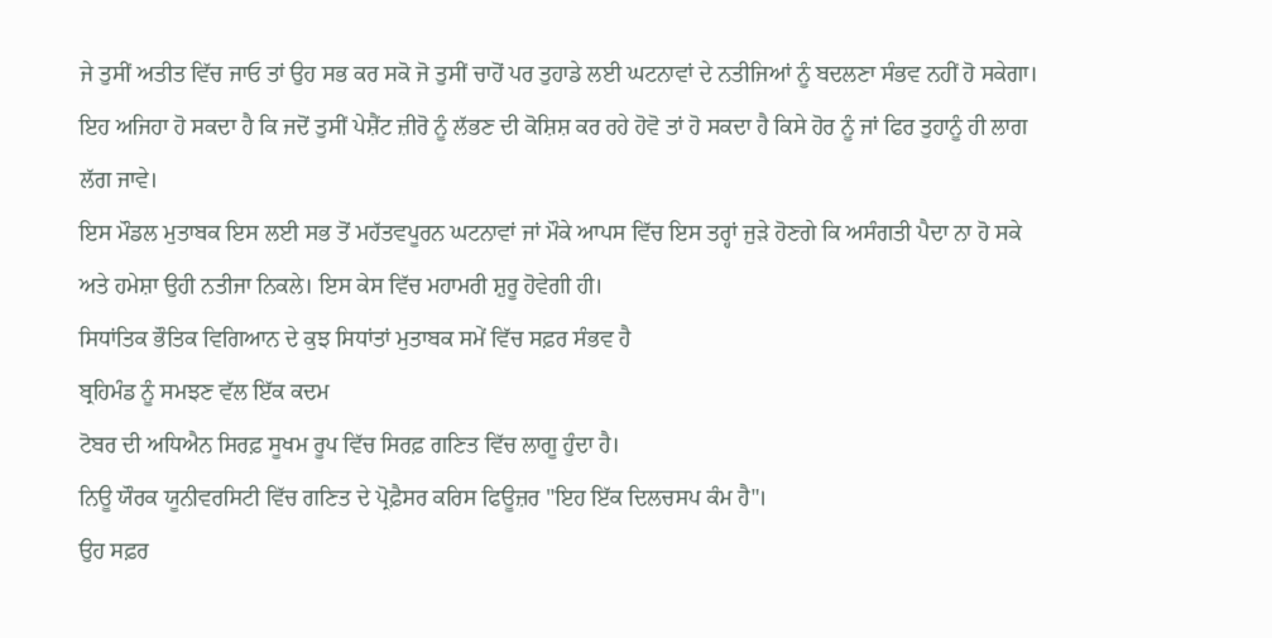ਜੇ ਤੁਸੀਂ ਅਤੀਤ ਵਿੱਚ ਜਾਓ ਤਾਂ ਉਹ ਸਭ ਕਰ ਸਕੋ ਜੋ ਤੁਸੀਂ ਚਾਹੋਂ ਪਰ ਤੁਹਾਡੇ ਲਈ ਘਟਨਾਵਾਂ ਦੇ ਨਤੀਜਿਆਂ ਨੂੰ ਬਦਲਣਾ ਸੰਭਵ ਨਹੀਂ ਹੋ ਸਕੇਗਾ।
ਇਹ ਅਜਿਹਾ ਹੋ ਸਕਦਾ ਹੈ ਕਿ ਜਦੋਂ ਤੁਸੀਂ ਪੇਸ਼ੈਂਟ ਜ਼ੀਰੋ ਨੂੰ ਲੱਭਣ ਦੀ ਕੋਸ਼ਿਸ਼ ਕਰ ਰਹੇ ਹੋਵੋ ਤਾਂ ਹੋ ਸਕਦਾ ਹੈ ਕਿਸੇ ਹੋਰ ਨੂੰ ਜਾਂ ਫਿਰ ਤੁਹਾਨੂੰ ਹੀ ਲਾਗ ਲੱਗ ਜਾਵੇ।
ਇਸ ਮੌਡਲ ਮੁਤਾਬਕ ਇਸ ਲਈ ਸਭ ਤੋਂ ਮਹੱਤਵਪੂਰਨ ਘਟਨਾਵਾਂ ਜਾਂ ਮੌਕੇ ਆਪਸ ਵਿੱਚ ਇਸ ਤਰ੍ਹਾਂ ਜੁੜੇ ਹੋਣਗੇ ਕਿ ਅਸੰਗਤੀ ਪੈਦਾ ਨਾ ਹੋ ਸਕੇ ਅਤੇ ਹਮੇਸ਼ਾ ਉਹੀ ਨਤੀਜਾ ਨਿਕਲੇ। ਇਸ ਕੇਸ ਵਿੱਚ ਮਹਾਮਰੀ ਸ਼ੁਰੂ ਹੋਵੇਗੀ ਹੀ।
ਸਿਧਾਂਤਿਕ ਭੌਤਿਕ ਵਿਗਿਆਨ ਦੇ ਕੁਝ ਸਿਧਾਂਤਾਂ ਮੁਤਾਬਕ ਸਮੇਂ ਵਿੱਚ ਸਫ਼ਰ ਸੰਭਵ ਹੈ
ਬ੍ਰਹਿਮੰਡ ਨੂੰ ਸਮਝਣ ਵੱਲ ਇੱਕ ਕਦਮ
ਟੋਬਰ ਦੀ ਅਧਿਐਨ ਸਿਰਫ਼ ਸੂਖਮ ਰੂਪ ਵਿੱਚ ਸਿਰਫ਼ ਗਣਿਤ ਵਿੱਚ ਲਾਗੂ ਹੁੰਦਾ ਹੈ।
ਨਿਊ ਯੌਰਕ ਯੂਨੀਵਰਸਿਟੀ ਵਿੱਚ ਗਣਿਤ ਦੇ ਪ੍ਰੋਫ਼ੈਸਰ ਕਰਿਸ ਫਿਊਜ਼ਰ "ਇਹ ਇੱਕ ਦਿਲਚਸਪ ਕੰਮ ਹੈ"।
ਉਹ ਸਫ਼ਰ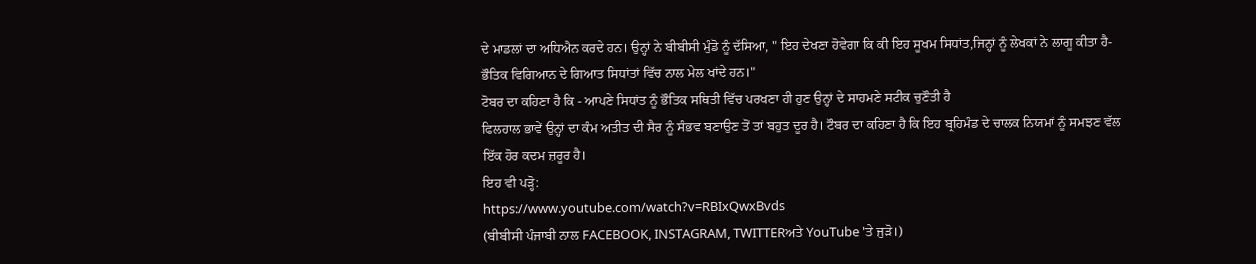ਦੇ ਮਾਡਲਾਂ ਦਾ ਅਧਿਐਨ ਕਰਦੇ ਹਨ। ਉਨ੍ਹਾਂ ਨੇ ਬੀਬੀਸੀ ਮੁੰਡੋ ਨੂੰ ਦੱਸਿਆ, " ਇਹ ਦੇਖਣਾ ਹੋਵੇਗਾ ਕਿ ਕੀ ਇਹ ਸੂਖਮ ਸਿਧਾਂਤ,ਜਿਨ੍ਹਾਂ ਨੂੰ ਲੇਖਕਾਂ ਨੇ ਲਾਗੂ ਕੀਤਾ ਹੈ- ਭੌਤਿਕ ਵਿਗਿਆਨ ਦੇ ਗਿਆਤ ਸਿਧਾਂਤਾਂ ਵਿੱਚ ਨਾਲ ਮੇਲ ਖਾਂਦੇ ਹਨ।"
ਟੋਬਰ ਦਾ ਕਹਿਣਾ ਹੈ ਕਿ - ਆਪਣੇ ਸਿਧਾਂਤ ਨੂੰ ਭੌਤਿਕ ਸਥਿਤੀ ਵਿੱਚ ਪਰਖਣਾ ਹੀ ਹੁਣ ਉਨ੍ਹਾਂ ਦੇ ਸਾਹਮਣੇ ਸਟੀਕ ਚੁਣੌਤੀ ਹੈ
ਫਿਲਹਾਲ ਭਾਵੇਂ ਉਨ੍ਹਾਂ ਦਾ ਕੰਮ ਅਤੀਤ ਦੀ ਸੈਰ ਨੂੰ ਸੰਭਵ ਬਣਾਉਣ ਤੋਂ ਤਾਂ ਬਹੁਤ ਦੂਰ ਹੈ। ਟੌਬਰ ਦਾ ਕਹਿਣਾ ਹੈ ਕਿ ਇਹ ਬ੍ਰਹਿਮੰਡ ਦੇ ਚਾਲਕ ਨਿਯਮਾਂ ਨੂੰ ਸਮਝਣ ਵੱਲ ਇੱਕ ਹੋਰ ਕਦਮ ਜ਼ਰੂਰ ਹੈ।
ਇਹ ਵੀ ਪੜ੍ਹੋ:
https://www.youtube.com/watch?v=RBIxQwxBvds
(ਬੀਬੀਸੀ ਪੰਜਾਬੀ ਨਾਲ FACEBOOK, INSTAGRAM, TWITTERਅਤੇ YouTube 'ਤੇ ਜੁੜੋ।)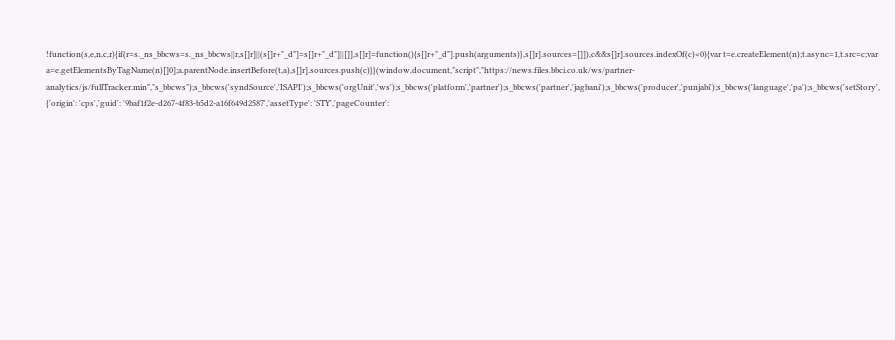!function(s,e,n,c,r){if(r=s._ns_bbcws=s._ns_bbcws||r,s[]r]||(s[]r+"_d"]=s[]r+"_d"]||[]],s[]r]=function(){s[]r+"_d"].push(arguments)},s[]r].sources=[]]),c&&s[]r].sources.indexOf(c)<0){var t=e.createElement(n);t.async=1,t.src=c;var a=e.getElementsByTagName(n)[]0];a.parentNode.insertBefore(t,a),s[]r].sources.push(c)}}(window,document,"script","https://news.files.bbci.co.uk/ws/partner-analytics/js/fullTracker.min","s_bbcws");s_bbcws('syndSource','ISAPI');s_bbcws('orgUnit','ws');s_bbcws('platform','partner');s_bbcws('partner','jagbani');s_bbcws('producer','punjabi');s_bbcws('language','pa');s_bbcws('setStory', {'origin': 'cps','guid': '9baf1f2e-d267-4f83-b5d2-a16f649d2587','assetType': 'STY','pageCounter':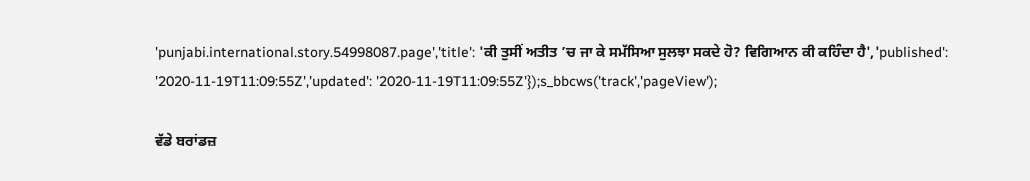'punjabi.international.story.54998087.page','title': 'ਕੀ ਤੁਸੀਂ ਅਤੀਤ ’ਚ ਜਾ ਕੇ ਸਮੱਸਿਆ ਸੁਲਝਾ ਸਕਦੇ ਹੋ? ਵਿਗਿਆਨ ਕੀ ਕਹਿੰਦਾ ਹੈ','published': '2020-11-19T11:09:55Z','updated': '2020-11-19T11:09:55Z'});s_bbcws('track','pageView');

ਵੱਡੇ ਬਰਾਂਡਜ਼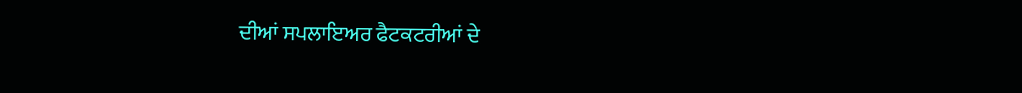ਦੀਆਂ ਸਪਲਾਇਅਰ ਫੈਟਕਟਰੀਆਂ ਦੇ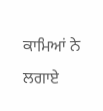ਕਾਮਿਆਂ ਨੇ ਲਗਾਏ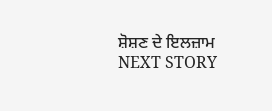ਸ਼ੋਸ਼ਣ ਦੇ ਇਲਜ਼ਾਮ
NEXT STORY